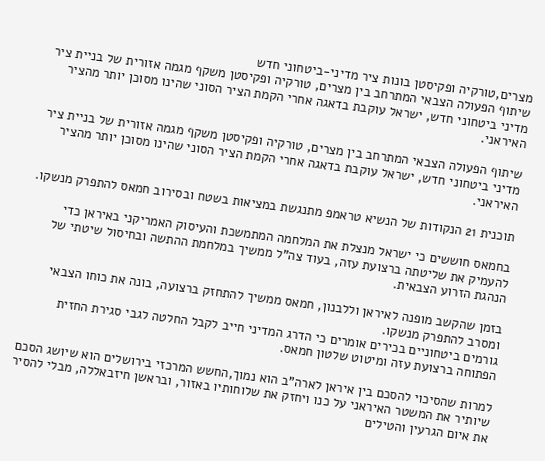מצרים,טורקיה ופקיסטן בונות ציר מדיני-ביטחוני חדש
שיתוף הפעולה הצבאי המתרחב בין מצרים, טורקיה ופקיסטן משקף מגמה אזורית של בניית ציר מדיני ביטחוני חדש, ישראל עוקבת בדאגה אחרי הקמת הציר הסוני שהינו מסוכן יותר מהציר האיראני.

שיתוף הפעולה הצבאי המתרחב בין מצרים, טורקיה ופקיסטן משקף מגמה אזורית של בניית ציר מדיני ביטחוני חדש, ישראל עוקבת בדאגה אחרי הקמת הציר הסוני שהינו מסוכן יותר מהציר האיראני.

תוכנית 21 הנקודות של הנשיא טראמפ מתנגשת במציאות בשטח ובסירוב חמאס להתפרק מנשקו.

בחמאס חוששים כי ישראל מנצלת את המלחמה המתמשכת והעיסוק האמריקני באיראן כדי להעמיק את שליטתה ברצועת עזה, בעוד צה"ל ממשיך במלחמת ההתשה ובחיסול שיטתי של הנהגת הזרוע הצבאית.

בזמן שהקשב מופנה לאיראן וללבנון, חמאס ממשיך להתחזק ברצועה, בונה את כוחו הצבאי ומסרב להתפרק מנשקו.
גורמים ביטחוניים בכירים אומרים כי הדרג המדיני חייב לקבל החלטה לגבי סגירת החזית הפתוחה ברצועת עזה ומיטוט שלטון חמאס.

למרות שהסיכוי להסכם בין איראן לארה"ב הוא נמוך,החשש המרכזי בירושלים הוא שיושג הסכם שיותיר את המשטר האיראני על כנו ויחזק את שלוחותיו באזור, ובראשן חיזבאללה, מבלי להסיר את איום הגרעין והטילים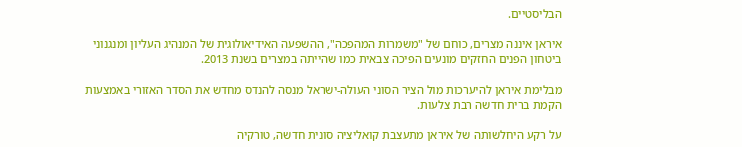הבליסטיים.

איראן איננה מצרים, כוחם של "משמרות המהפכה", ההשפעה האידיאולוגית של המנהיג העליון ומנגנוני ביטחון הפנים החזקים מונעים הפיכה צבאית כמו שהייתה במצרים בשנת 2013.

מבלימת איראן להיערכות מול הציר הסוני העולה-ישראל מנסה להנדס מחדש את הסדר האזורי באמצעות הקמת ברית חדשה רבת צלעות.

על רקע היחלשותה של איראן מתעצבת קואליציה סונית חדשה, טורקיה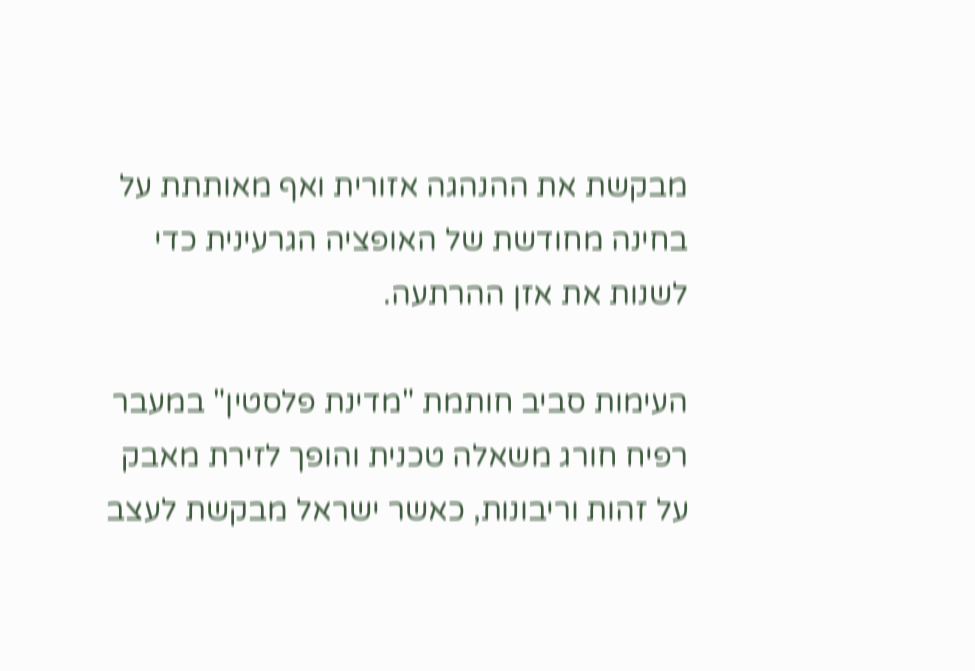מבקשת את ההנהגה אזורית ואף מאותתת על בחינה מחודשת של האופציה הגרעינית כדי לשנות את אזן ההרתעה.

העימות סביב חותמת "מדינת פלסטין" במעבר רפיח חורג משאלה טכנית והופך לזירת מאבק על זהות וריבונות, כאשר ישראל מבקשת לעצב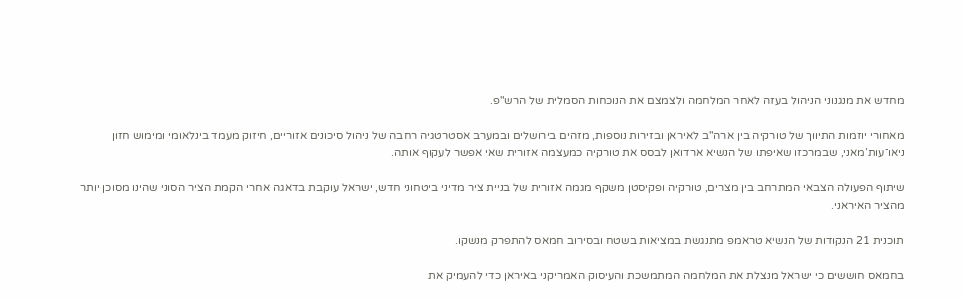מחדש את מנגנוני הניהול בעזה לאחר המלחמה ולצמצם את הנוכחות הסמלית של הרש"פ.

מאחורי יוזמות התיווך של טורקיה בין ארה"ב לאיראן ובזירות נוספות, מזהים בירושלים ובמערב אסטרטגיה רחבה של ניהול סיכונים אזוריים, חיזוק מעמד בינלאומי ומימוש חזון ניאו־עות’מאני, שבמרכזו שאיפתו של הנשיא ארדואן לבסס את טורקיה כמעצמה אזורית שאי אפשר לעקוף אותה.

שיתוף הפעולה הצבאי המתרחב בין מצרים, טורקיה ופקיסטן משקף מגמה אזורית של בניית ציר מדיני ביטחוני חדש, ישראל עוקבת בדאגה אחרי הקמת הציר הסוני שהינו מסוכן יותר מהציר האיראני.

תוכנית 21 הנקודות של הנשיא טראמפ מתנגשת במציאות בשטח ובסירוב חמאס להתפרק מנשקו.

בחמאס חוששים כי ישראל מנצלת את המלחמה המתמשכת והעיסוק האמריקני באיראן כדי להעמיק את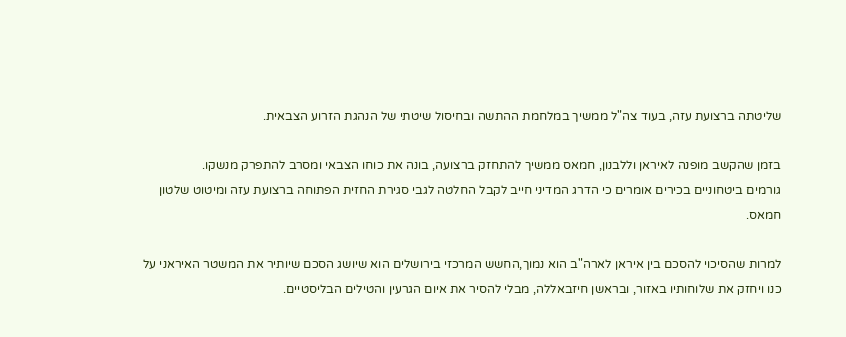שליטתה ברצועת עזה, בעוד צה"ל ממשיך במלחמת ההתשה ובחיסול שיטתי של הנהגת הזרוע הצבאית.

בזמן שהקשב מופנה לאיראן וללבנון, חמאס ממשיך להתחזק ברצועה, בונה את כוחו הצבאי ומסרב להתפרק מנשקו.
גורמים ביטחוניים בכירים אומרים כי הדרג המדיני חייב לקבל החלטה לגבי סגירת החזית הפתוחה ברצועת עזה ומיטוט שלטון חמאס.

למרות שהסיכוי להסכם בין איראן לארה"ב הוא נמוך,החשש המרכזי בירושלים הוא שיושג הסכם שיותיר את המשטר האיראני על כנו ויחזק את שלוחותיו באזור, ובראשן חיזבאללה, מבלי להסיר את איום הגרעין והטילים הבליסטיים.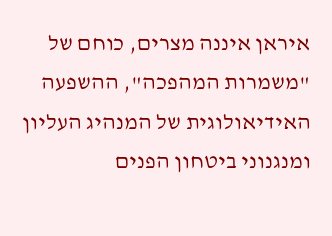איראן איננה מצרים, כוחם של "משמרות המהפכה", ההשפעה האידיאולוגית של המנהיג העליון ומנגנוני ביטחון הפנים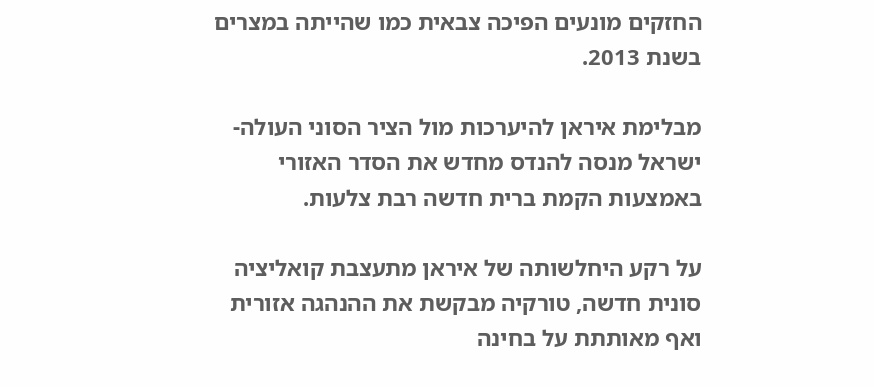החזקים מונעים הפיכה צבאית כמו שהייתה במצרים בשנת 2013.

מבלימת איראן להיערכות מול הציר הסוני העולה-ישראל מנסה להנדס מחדש את הסדר האזורי באמצעות הקמת ברית חדשה רבת צלעות.

על רקע היחלשותה של איראן מתעצבת קואליציה סונית חדשה, טורקיה מבקשת את ההנהגה אזורית ואף מאותתת על בחינה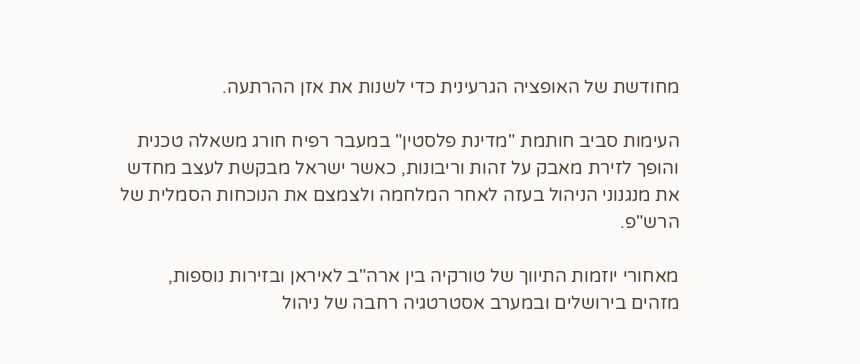מחודשת של האופציה הגרעינית כדי לשנות את אזן ההרתעה.

העימות סביב חותמת "מדינת פלסטין" במעבר רפיח חורג משאלה טכנית והופך לזירת מאבק על זהות וריבונות, כאשר ישראל מבקשת לעצב מחדש את מנגנוני הניהול בעזה לאחר המלחמה ולצמצם את הנוכחות הסמלית של הרש"פ.

מאחורי יוזמות התיווך של טורקיה בין ארה"ב לאיראן ובזירות נוספות, מזהים בירושלים ובמערב אסטרטגיה רחבה של ניהול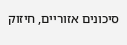סיכונים אזוריים, חיזוק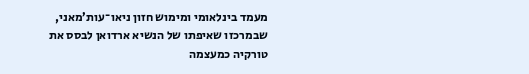מעמד בינלאומי ומימוש חזון ניאו־עות’מאני, שבמרכזו שאיפתו של הנשיא ארדואן לבסס את טורקיה כמעצמה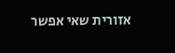אזורית שאי אפשר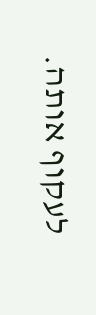לעקוף אותה.